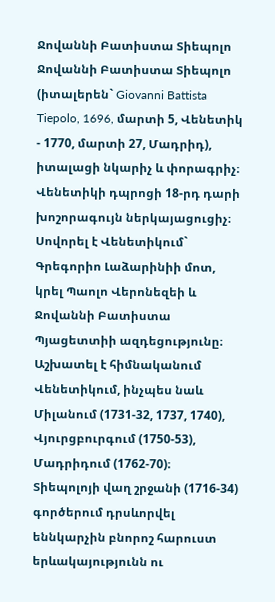Ջովաննի Բատիստա Տիեպոլո
Ջովաննի Բատիստա Տիեպոլո (իտալերեն` Giovanni Battista Tiepolo, 1696, մարտի 5, Վենետիկ - 1770, մարտի 27, Մադրիդ), իտալացի նկարիչ և փորագրիչ։ Վենետիկի դպրոցի 18-րդ դարի խոշորագույն ներկայացուցիչ։
Սովորել է Վենետիկում` Գրեգորիո Լաձարինիի մոտ, կրել Պաոլո Վերոնեզեի և Ջովաննի Բատիստա Պյացետտիի ազդեցությունը։ Աշխատել է հիմնականում Վենետիկում, ինչպես նաև Միլանում (1731-32, 1737, 1740), Վյուրցբուրգում (1750-53), Մադրիդում (1762-70)։
Տիեպոլոյի վաղ շրջանի (1716-34) գործերում դրսևորվել եննկարչին բնորոշ հարուստ երևակայությունն ու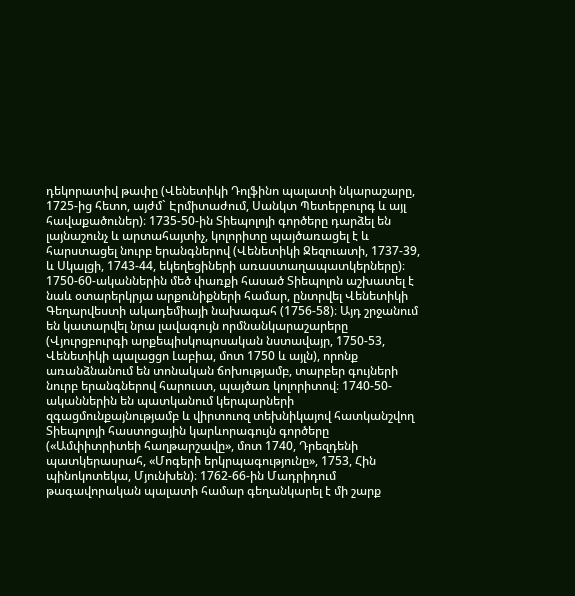դեկորատիվ թափը (Վենետիկի Դոլֆինո պալատի նկարաշարը, 1725-ից հետո, այժմ` Էրմիտաժում, Սանկտ Պետերբուրգ և այլ հավաքածուներ)։ 1735-50-ին Տիեպոլոյի գործերը դարձել են լայնաշունչ և արտահայտիչ, կոլորիտը պայծառացել է և հարստացել նուրբ երանգներով (Վենետիկի Ջեզուատի, 1737-39, և Սկալցի, 1743-44, եկեղեցիների առաստաղապատկերները)։
1750-60-ականներին մեծ փառքի հասած Տիեպոլոն աշխատել է նաև օտարերկրյա արքունիքների համար, ընտրվել Վենետիկի Գեղարվեստի ակադեմիայի նախագահ (1756-58)։ Այդ շրջանում են կատարվել նրա լավագույն որմնանկարաշարերը (Վյուրցբուրգի արքեպիսկոպոսական նստավայր, 1750-53, Վենետիկի պալացցո Լաբիա, մոտ 1750 և այլն), որոնք առանձնանում են տոնական ճոխությամբ, տարբեր գույների նուրբ երանգներով հարուստ, պայծառ կոլորիտով։ 1740-50-ականներին են պատկանում կերպարների զգացմունքայնությամբ և վիրտուոզ տեխնիկայով հատկանշվող Տիեպոլոյի հաստոցային կարևորագույն գործերը («Ամփիտրիտեի հաղթարշավը», մոտ 1740, Դրեզդենի պատկերասրահ, «Մոգերի երկրպագությունը», 1753, Հին պինոկոտեկա, Մյունխեն)։ 1762-66-ին Մադրիդում թագավորական պալատի համար գեղանկարել է մի շարք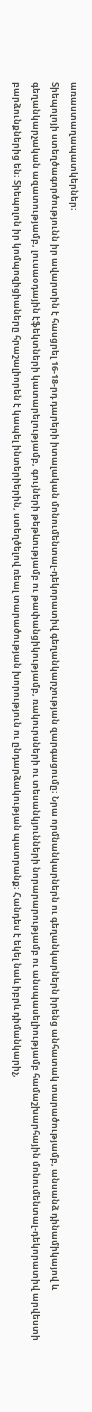առաստաղապատկերներ։
Տիեպոլոյի ստեղծագործությունն իր ավարտին է հասցրել 16-18-րդ դարերի իտալական մոնումենտալ-դեկորատիվ գեղանկարչության զարգացումը։ Նրա որմնանկարներն ու գեղանկարներն իրենց անհատակ տարածությամբ, անսանձ դինամիկայով և գեղանկարչական ազատությամբ, լուսաօդային էֆեկտների կատարելությամբ, գույների թեթևությամբ ու թափանցիկությամբ, ռակուրսների ու տեսանկյունների նորարարությամբ ու անսպասելիությամբ համաշխարհային մոնումենտալ-դեկորատիվ արվեստի բարձունքներից են։ Տիեպոլոն իր կոմպոզիցիաները հրաշալիորեն է կապել ինտերիերին, ստեղծելով ռեալ տարածության խորություն ու ընդարձակության պատրանք։ Հանդես է եկել նաև իբրև դիմանկարիչ,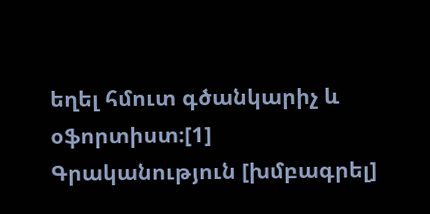եղել հմուտ գծանկարիչ և օֆորտիստ։[1]
Գրականություն [խմբագրել]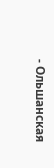- Ольшанская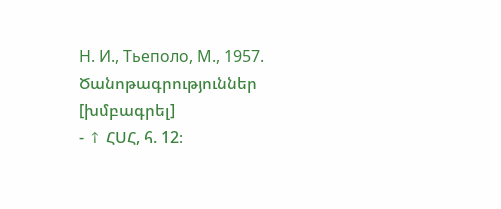Н. И., Тьеполо, М., 1957.
Ծանոթագրություններ [խմբագրել]
- ↑ ՀՍՀ, հ. 12։